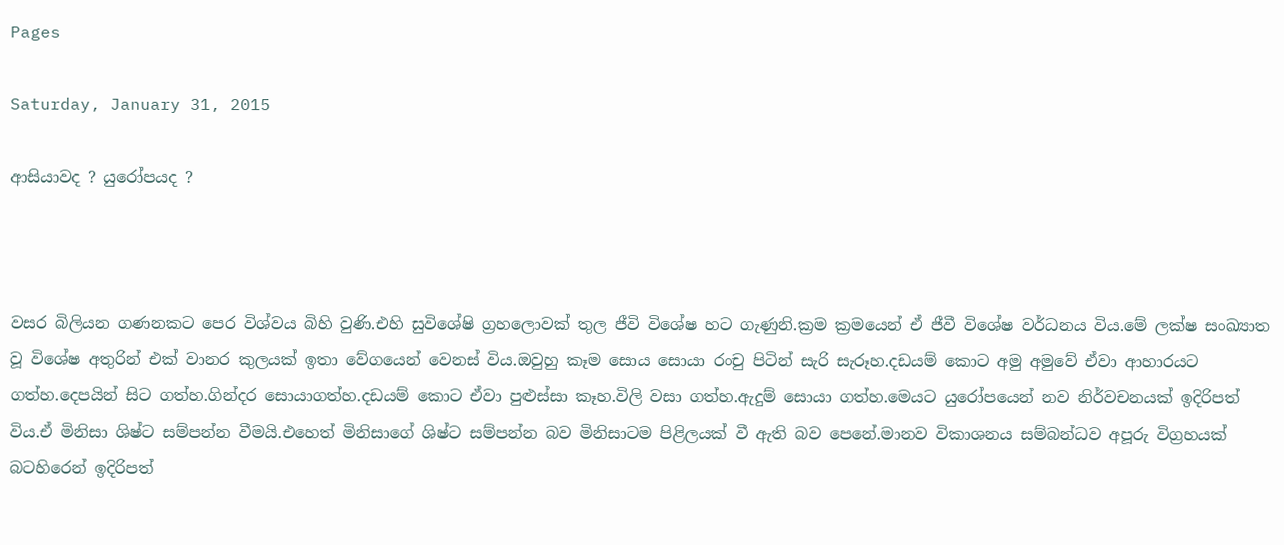Pages

Saturday, January 31, 2015

ආසියාවද ? යුරෝපයද ?



වසර බිලියන ගණනකට පෙර විශ්වය බිහි වුණි.එහි සුවිශේෂි ග්‍රහලොවක් තුල ජීවි විශේෂ හට ගැණුනි.ක්‍රම ක්‍රමයෙන් ඒ ජීවී විශේෂ වර්ධනය විය.මේ ලක්ෂ සංඛ්‍යාත වූ විශේෂ අතුරින් එක් වානර කුලයක් ඉතා වේගයෙන් වෙනස් විය.ඔවුහු කෑම සොය සොයා රංචු පිටින් සැරි සැරූහ.දඩයම් කොට අමු අමුවේ ඒවා ආහාරයට ගත්හ.දෙපයින් සිට ගත්හ.ගින්දර සොයාගත්හ.දඩයම් කොට ඒවා පුළුස්සා කෑහ.විලි වසා ගත්හ.ඇදුම් සොයා ගත්හ.මෙයට යුරෝපයෙන් නව නිර්වචනයක් ඉදිරිපත් විය.ඒ මිනිසා ශිෂ්ට සම්පන්න වීමයි.එහෙත් මිනිසාගේ ශිෂ්ට සම්පන්න බව මිනිසාටම පිළිලයක් වී ඇති බව පෙනේ.මානව විකාශනය සම්බන්ධව අපූරු විග්‍රහයක් බටහිරෙන් ඉදිරිපත්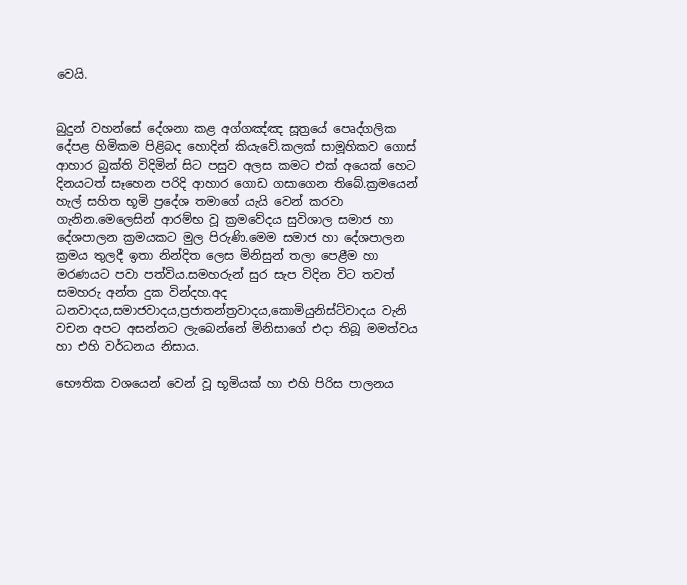වෙයි.


බුදුන් වහන්සේ දේශනා කළ අග්ගඤ්ඤ සූත්‍රයේ පෙෘද්ගලික දේපළ හිමිකම පිළිබද හොදින් කියැවේ.කලක් සාමූහිකව ගොස් ආහාර බුක්ති විදිමින් සිට පසුව අලස කමට එක් අයෙක් හෙට දිනයටත් සෑහෙන පරිදි ආහාර ගොඩ ගසාගෙන තිබේ.ක්‍රමයෙන් හැල් සහිත භූමි ප්‍රදේශ තමාගේ යැයි වෙන් කරවා ගැනින.මෙලෙසින් ආරම්භ වූ ක්‍රමවේදය සුවිශාල සමාජ හා දේශපාලන ක්‍රමයකට මුල පිරුණි.මෙම සමාජ හා දේශපාලන ක්‍රමය තුලදී ඉතා නින්දිත ලෙස මිනිසුන් තලා පෙළීම හා මරණයට පවා පත්විය.සමහරුන් සුර සැප විදින විට තවත් සමහරු අන්ත දුක වින්දහ.අද ධනවාදය,සමාජවාදය,ප්‍රජාතන්ත්‍රවාදය,කොමියුනිස්ට්වාදය වැනි වචන අපට අසන්නට ලැබෙන්නේ මිනිසාගේ එදා තිබූ මමත්වය හා එහි වර්ධනය නිසාය.

භෞතික වශයෙන් වෙන් වූ භූමියක් හා එහි පිරිස පාලනය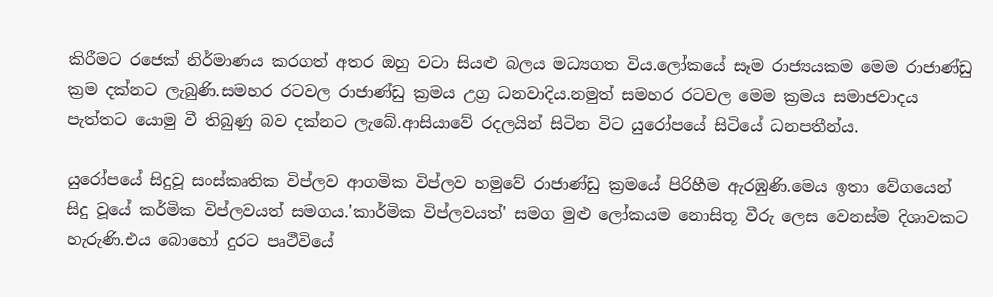කිරීමට රජෙක් නිර්මාණය කරගත් අතර ඔහු වටා සියළු බලය මධ්‍යගත විය.ලෝකයේ සෑම රාජ්‍යයකම මෙම රාජාණ්ඩු ක්‍රම දක්නට ලැබුණි.සමහර රටවල රාජාණ්ඩු ක්‍රමය උග්‍ර ධනවාදිය.නමුත් සමහර රටවල මෙම ක්‍රමය සමාජවාදය පැත්තට යොමු වී තිබුණු බව දක්නට ලැබේ.ආසියාවේ රදලයින් සිටින විට යුරෝපයේ සිටියේ ධනපතීන්ය.

යුරෝපයේ සිදුවූ සංස්කෘතික විප්ලව ආගමික විප්ලව හමුවේ රාජාණ්ඩු ක්‍රමයේ පිරිහීම ඇරඹුණි.මෙය ඉතා වේගයෙන් සිදු වූයේ කර්මික විප්ලවයත් සමගය.'කාර්මික විප්ලවයත්' සමග මුළු ලෝකයම නොසිතූ වීරු ලෙස වෙනස්ම දිශාවකට හැරුණි.එය බොහෝ දුරට පෘථීවියේ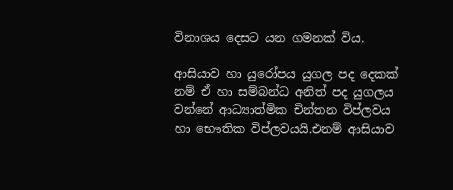විනාශය දෙසට යන ගමනක් විය.

ආසියාව හා යුරෝපය යුගල පද දෙකක් නම් ඒ හා සම්බන්ධ අනිත් පද යුගලය වන්නේ ආධ්‍යාත්මික චින්තන විප්ලවය හා භෞතික විප්ලවයයි.එනම් ආසියාව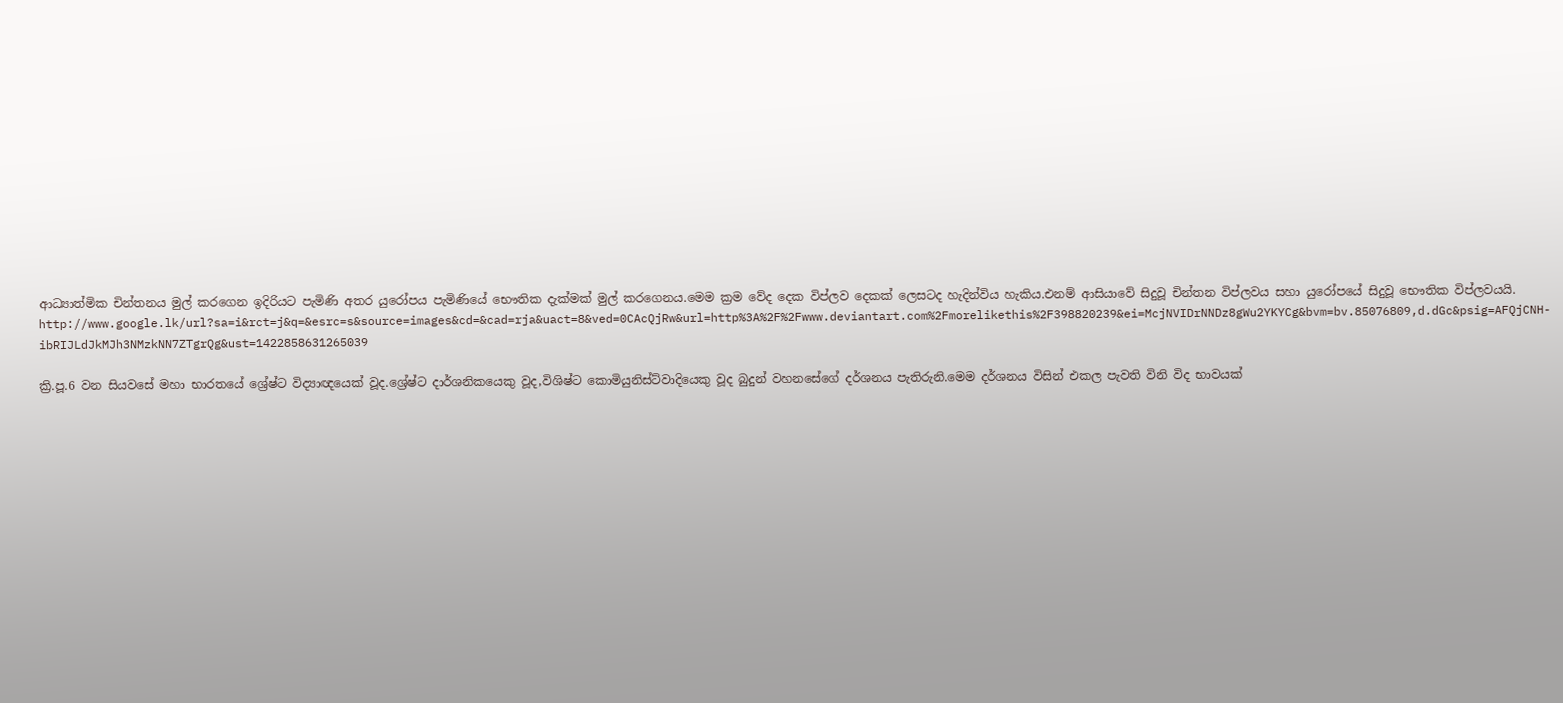ආධ්‍යාත්මික චින්තනය මුල් කරගෙන ඉදිරියට පැමිණි අතර යුරෝපය පැමිණියේ භෞතික දැක්මක් මුල් කරගෙනය.මෙම ක්‍රම වේද දෙක විප්ලව දෙකක් ලෙසටද හැදින්විය හැකිය.එනම් ආසියාවේ සිදුවූ චින්තන විප්ලවය සහා යුරෝපයේ සිදුවූ භෞතික විප්ලවයයි.
http://www.google.lk/url?sa=i&rct=j&q=&esrc=s&source=images&cd=&cad=rja&uact=8&ved=0CAcQjRw&url=http%3A%2F%2Fwww.deviantart.com%2Fmorelikethis%2F398820239&ei=McjNVIDrNNDz8gWu2YKYCg&bvm=bv.85076809,d.dGc&psig=AFQjCNH-ibRIJLdJkMJh3NMzkNN7ZTgrQg&ust=1422858631265039

ක්‍රි.පූ.6 වන සියවසේ මහා භාරතයේ ශ්‍රේෂ්ට විද්‍යාඥයෙක් වූද.ශ්‍රේෂ්ට දාර්ශනිකයෙකු වූද,විශිෂ්ට කොමියුනිස්ට්වාදියෙකු වූද බුදුන් වහනසේගේ දර්ශනය පැතිරුනි.මෙම දර්ශනය විසින් එකල පැවති විනි විද භාවයක්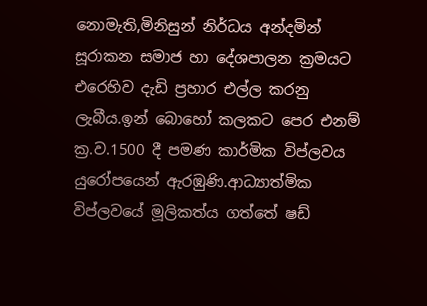නොමැති,මිනිසුන් නිර්ධය අන්දමින් සූරාකන සමාජ හා දේශපාලන ක්‍රමයට එරෙහිව දැඩි ප්‍රහාර එල්ල කරනු ලැබීය.ඉන් බොහෝ කලකට පෙර එනම් ක්‍ර.ව.1500 දී පමණ කාර්මික විප්ලවය යුරෝපයෙන් ඇරඹුණි.ආධ්‍යාත්මික විප්ලවයේ මූලිකත්ය ගත්තේ ෂඩ්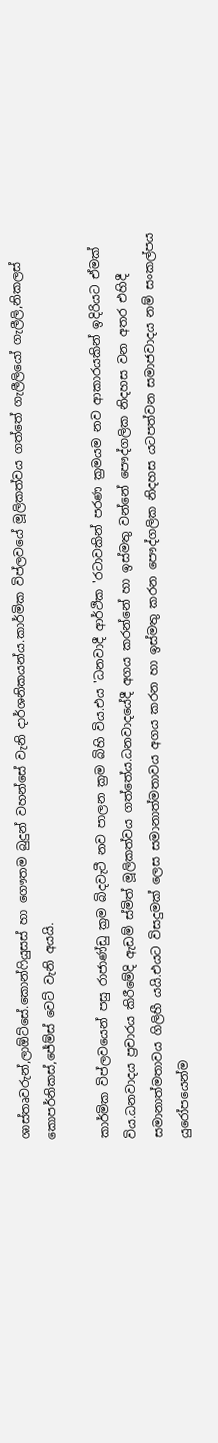ශාස්තෘවරුන්,ලාඕට්සේ.කොන්ෆියුසස් හා ගෞතම බුදුන් වහන්සේ වැනි දාර්ශනිකයන්ය.කාර්මික විප්ලවයේ මූලිකත්වය ගත්තේ ගැලීලියෝ ගැලීලි,නිකලස් කොපර්නිකස්,ජේම්ස් වෙට් වැනි අයයි.

කාර්මික විප්ලවයෙන් පසු රාජාණ්ඩු ක්‍රම බිදවැටී නව පාලන ක්‍රම බිහි විය.එය 'ධනවාදී ආර්ථික 'රටාවකින් පරණ ක්‍රමයම නව ආකාරයකින් ඉදිරියට ඒමක් විය.ධනවාදය ප්‍රචාරය කිරීමේදි ඇඩම් ස්මිත් මූලිකත්වය ගත්තේය.ධනවාදයේදී අගය කරන්නේ හා ඉස්මතු වන්නේ පෞද්ගලික නිදහස වන අතර එහිදී සමානාත්මතාවය ගිලිහී යයි.එයට විසදුමක් ලෙස සමානාත්මතාවය අගය කරන හා ඉස්මතු කරන පෞද්ගලික නිදහස යටපත්වන සමාජවාදය නම් සංකල්පය යුරෝපයෙන්ම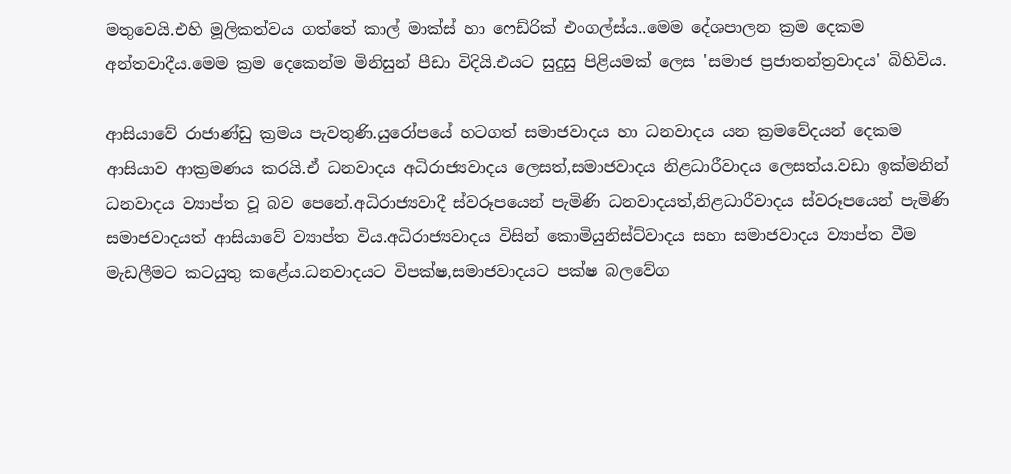මතුවෙයි.එහි මූලිකත්වය ගත්තේ කාල් මාක්ස් හා ෆෙඩ්රික් එංගල්ස්ය..මෙම දේශපාලන ක්‍රම දෙකම අන්තවාදීය.මෙම ක්‍රම දෙකෙන්ම මිනිසුන් පීඩා විදියි.එයට සුදුසු පිළියමක් ලෙස 'සමාජ ප්‍රජාතන්ත්‍රවාදය' බිහිවිය.

ආසියාවේ රාජාණ්ඩු ක්‍රමය පැවතුණි.යුරෝපයේ හටගත් සමාජවාදය හා ධනවාදය යන ක්‍රමවේදයන් දෙකම ආසියාව ආක්‍රමණය කරයි.ඒ ධනවාදය අධිරාජ්‍යවාදය ලෙසත්,සමාජවාදය නිළධාරීවාදය ලෙසත්ය.වඩා ඉක්මනින් ධනවාදය ව්‍යාප්ත වූ බව පෙනේ.අධිරාජ්‍යවාදී ස්වරූපයෙන් පැමිණි ධනවාදයත්,නිළධාරීවාදය ස්වරූපයෙන් පැමිණි සමාජවාදයත් ආසියාවේ ව්‍යාප්ත විය.අධිරාජ්‍යවාදය විසින් කොමියුනිස්ට්වාදය සහා සමාජවාදය ව්‍යාප්ත වීම මැඩලීමට කටයුතු කළේය.ධනවාදයට විපක්ෂ,සමාජවාදයට පක්ෂ බලවේග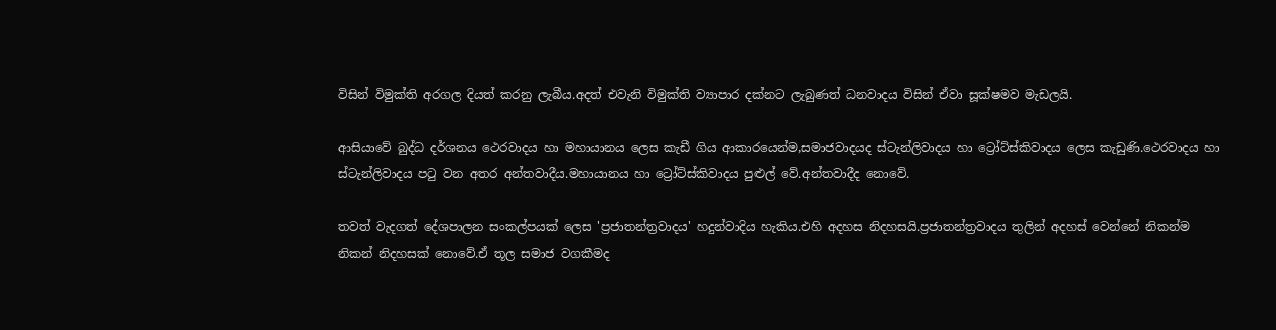විසින් විමුක්ති අරගල දියත් කරනු ලැබීය.අදත් එවැනි විමුක්ති ව්‍යාපාර දක්නට ලැබුණත් ධනවාදය විසින් ඒවා සූක්ෂමව මැඩලයි.

ආසියාවේ බුද්ධ දර්ශනය ථෙරවාදය හා මහායානය ලෙස කැඩී ගිය ආකාරයෙන්ම,සමාජවාදයද ස්ටැන්ලිවාදය හා ට්‍රෝට්ස්කිවාදය ලෙස කැඩුණි.ථෙරවාදය හා ස්ටැන්ලිවාදය පටු වන අතර අන්තවාදීය.මහායානය හා ට්‍රෝට්ස්කිවාදය පුළුල් වේ.අන්තවාදීද නොවේ.

තවත් වැදගත් දේශපාලන සංකල්පයක් ලෙස 'ප්‍රජාතන්ත්‍රවාදය' හදුන්වාදිය හැකිය.එහි අදහස නිදහසයි.ප්‍රජාතන්ත්‍රවාදය තුලින් අදහස් වෙන්නේ නිකන්ම නිකන් නිදහසක් නොවේ.ඒ තූල සමාජ වගකීමද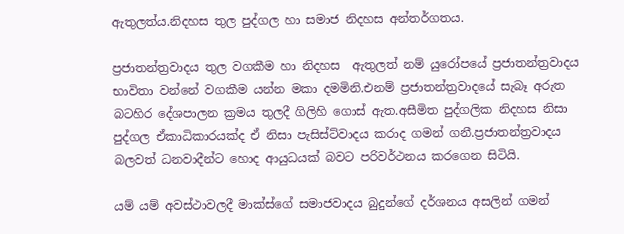ඇතුලත්ය.නිදහස තුල පුද්ගල හා සමාජ නිදහස අන්තර්ගතය.

ප්‍රජාතන්ත්‍රවාදය තුල වගකීම හා නිදහස  ඇතුලත් නම් යුරෝපයේ ප්‍රජාතන්ත්‍රවාදය භාවිතා වන්නේ වගකීම යන්න මකා දමමිනි.එනම් ප්‍රජාතන්ත්‍රවාදයේ සැබෑ අරුත බටහිර දේශපාලන ක්‍රමය තුලදී ගිලිහි ගොස් ඇත.අසීමිත පුද්ගලික නිදහස නිසා පුද්ගල ඒකාධිකාරයක්ද ඒ නිසා පැසිස්ට්වාදය කරාද ගමන් ගනී.ප්‍රජාතන්ත්‍රවාදය බලවත් ධනවාදීන්ට හොද ආයුධයක් බවට පරිවර්ථනය කරගෙන සිටියි.

යම් යම් අවස්ථාවලදී මාක්ස්ගේ සමාජවාදය බුදුන්ගේ දර්ශනය අසලින් ගමන්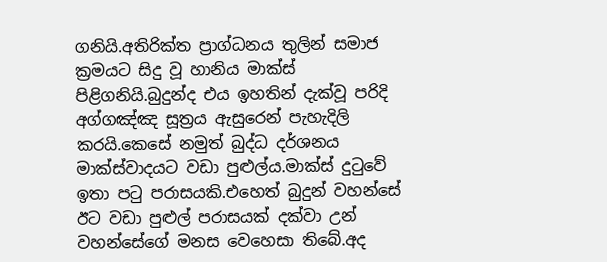ගනියි.අතිරික්ත ප්‍රාග්ධනය තුලින් සමාජ ක්‍රමයට සිදු වූ හානිය මාක්ස් පිළිගනියි.බුදුන්ද එය ඉහතින් දැක්වූ පරිදි අග්ගඤ්ඤ සූත්‍රය ඇසුරෙන් පැහැදිලි කරයි.කෙසේ නමුත් බුද්ධ දර්ශනය මාක්ස්වාදයට වඩා පුළුල්ය.මාක්ස් දුටුවේ ඉතා පටු පරාසයකි.එහෙත් බුදුන් වහන්සේ ඊට වඩා පුළුල් පරාසයක් දක්වා උන් වහන්සේගේ මනස වෙහෙසා තිබේ.අද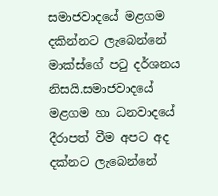සමාජවාදයේ මළගම දකින්නට ලැබෙන්නේ මාක්ස්ගේ පටු දර්ශනය නිසයි.සමාජවාදයේ මළගම හා ධනවාදයේ දීරාපත් වීම අපට අද දක්නට ලැබෙන්නේ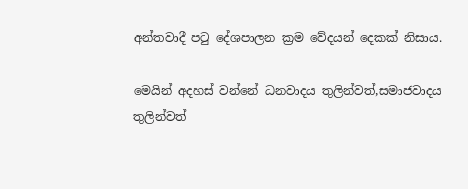අන්තවාදී පටු දේශපාලන ක්‍රම වේදයන් දෙකක් නිසාය.

මෙයින් අදහස් වන්නේ ධනවාදය තුලින්වත්,සමාජවාදය තුලින්වත්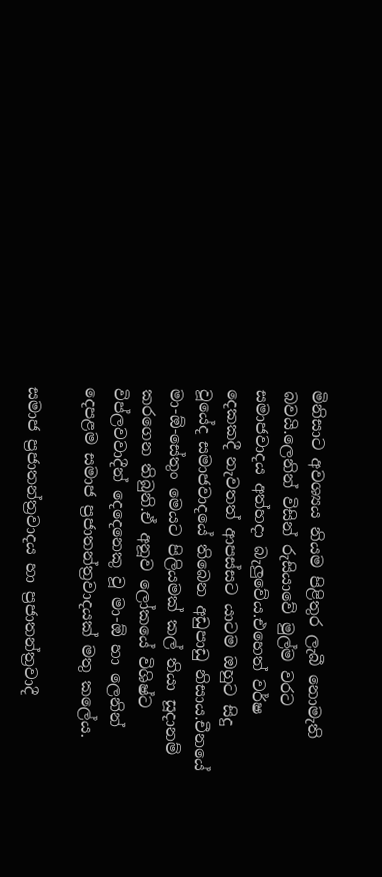මිනිසාට අවශ්‍යය නියම පිළිතුර ලැබී නොමැති බවයි.ලෙනින් විසින් රුසියාවේ මුල්ම වරට සමාජවාදය අත්හදා බැලුවේය.එහෙත් වර්ෂ දෙකකදී නැවතත් ආපස්සට යාටම ඔහුට සිදු වූයේද සමාජවාදයේ තිබෙන අඩුපාඩු නිසාය.චීනයේ මා-ඕ-සේතුං මෙයට පිලියමක් කල් තියා සූදානම් කරගෙන තිබුනි.ඒ අනූව ලෝකයේ විශිෂ්ට විප්ලවවාදීන් දෙදෙනෙකු වූ මා-ඕ හා ලෙනින් දෙපළම සමාජ ප්‍රජාතන්ත්‍රවාදයක් මතු කලේය.

සමාජ ප්‍රජාතන්ත්‍රවාදය හා ප්‍රජාතන්ත්‍රවාදී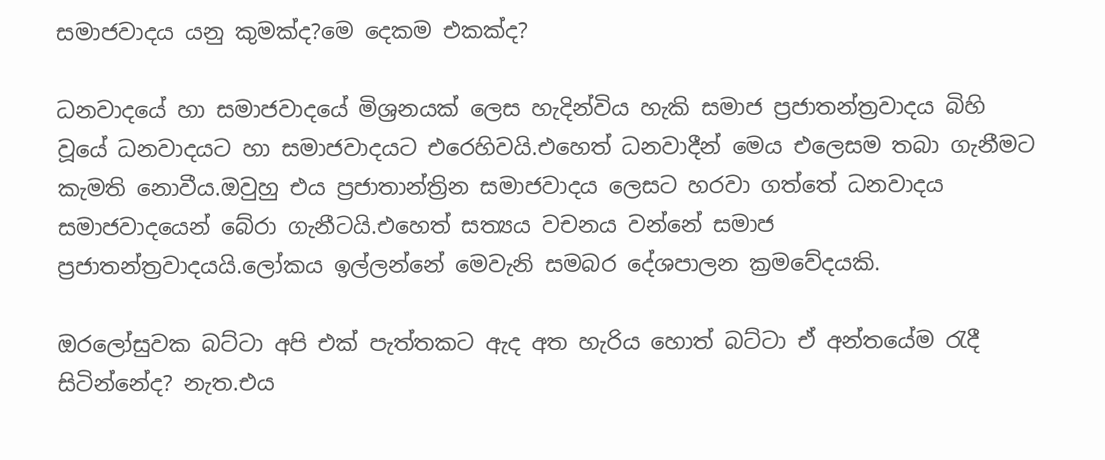සමාජවාදය යනු කුමක්ද?මෙ දෙකම එකක්ද?

ධනවාදයේ හා සමාජවාදයේ මිශ්‍රනයක් ලෙස හැදින්විය හැකි සමාජ ප්‍රජාතන්ත්‍රවාදය බිහි වූයේ ධනවාදයට හා සමාජවාදයට එරෙහිවයි.එහෙත් ධනවාදීන් මෙය එලෙසම තබා ගැනීමට කැමති නොවීය.ඔවුහු එය ප්‍රජාතාන්ත්‍රින සමාජවාදය ලෙසට හරවා ගත්තේ ධනවාදය සමාජවාදයෙන් බේරා ගැනීටයි.එහෙත් සත්‍යය වචනය වන්නේ සමාජ ප්‍රජාතන්ත්‍රවාදයයි.ලෝකය ඉල්ලන්නේ මෙවැනි සමබර දේශපාලන ක්‍රමවේදයකි.

ඔරලෝසුවක බට්ටා අපි එක් පැත්තකට ඇද අත හැරිය හොත් බට්ටා ඒ අන්තයේම රැදී සිටින්නේද? නැත.එය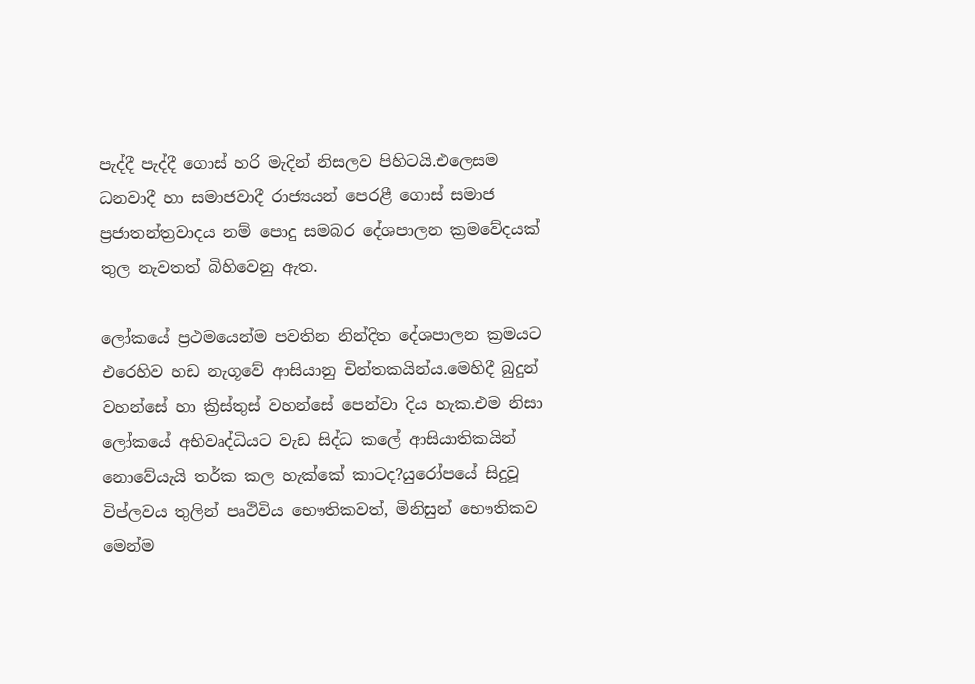පැද්දී පැද්දී ගොස් හරි මැදින් නිසලව පිහිටයි.එලෙසම ධනවාදී හා සමාජවාදී රාජ්‍යයන් පෙරළී ගොස් සමාජ ප්‍රජාතන්ත්‍රවාදය නම් පොදු සමබර දේශපාලන ක්‍රමවේදයක් තුල නැවතත් බිහිවෙනු ඇත.

ලෝකයේ ප්‍රථමයෙන්ම පවතින නින්දිත දේශපාලන ක්‍රමයට එරෙහිව හඩ නැගූවේ ආසියානු චින්තකයින්ය.මෙහිදී බුදුන් වහන්සේ හා ක්‍රිස්තුස් වහන්සේ පෙන්වා දිය හැක.එම නිසා ලෝකයේ අභිවෘද්ධියට වැඩ සිද්ධ කලේ ආසියාතිකයින් නොවේයැයි තර්ක කල හැක්කේ කාටද?යුරෝපයේ සිදුවූ විප්ලවය තුලින් පෘථිවිය භෞතිකවත්, මිනිසුන් භෞතිකව මෙන්ම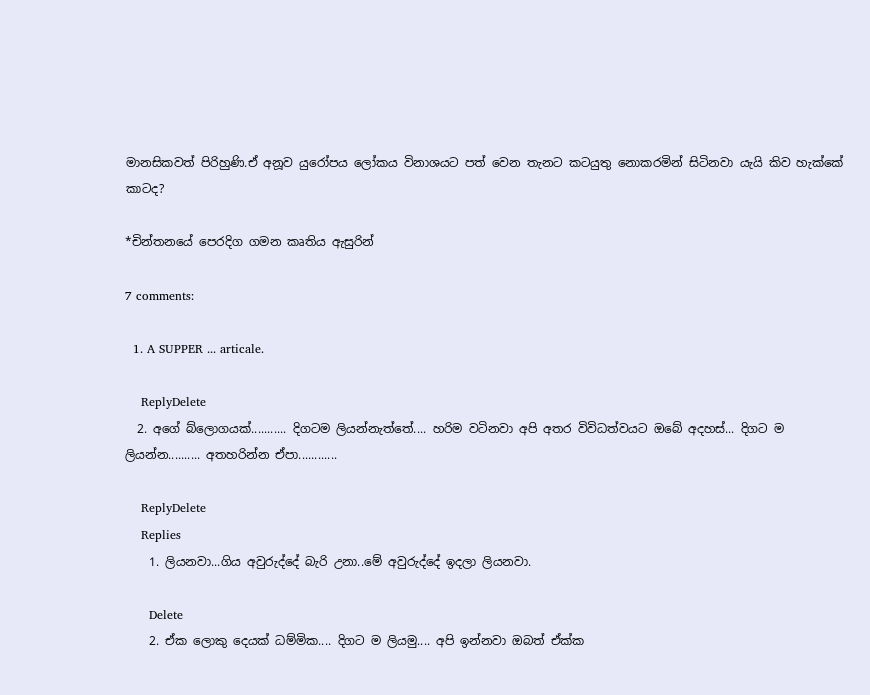මානසිකවත් පිරිහුණි.ඒ අනූව යුරෝපය ලෝකය විනාශයට පත් වෙන තැනට කටයුතු නොකරමින් සිටිනවා යැයි කිව හැක්කේ කාටද?

*චින්තනයේ පෙරදිග ගමන කෘතිය ඇසුරින්

7 comments:

  1. A SUPPER ... articale.

    ReplyDelete
  2. අගේ බ්ලොගයක්........... දිගටම ලියන්නැත්තේ.... හරිම වටිනවා අපි අතර විවිධත්වයට ඔබේ අදහස්... දිගට ම ලියන්න.......... අතහරින්න ඒපා............

    ReplyDelete
    Replies
    1. ලියනවා...ගිය අවුරුද්දේ බැරි උනා..මේ අවුරුද්දේ ඉදලා ලියනවා.

      Delete
    2. ඒක ලොකු දෙයක් ධම්මික.... දිගට ම ලියමු.... අපි ඉන්නවා ඔබත් ඒක්ක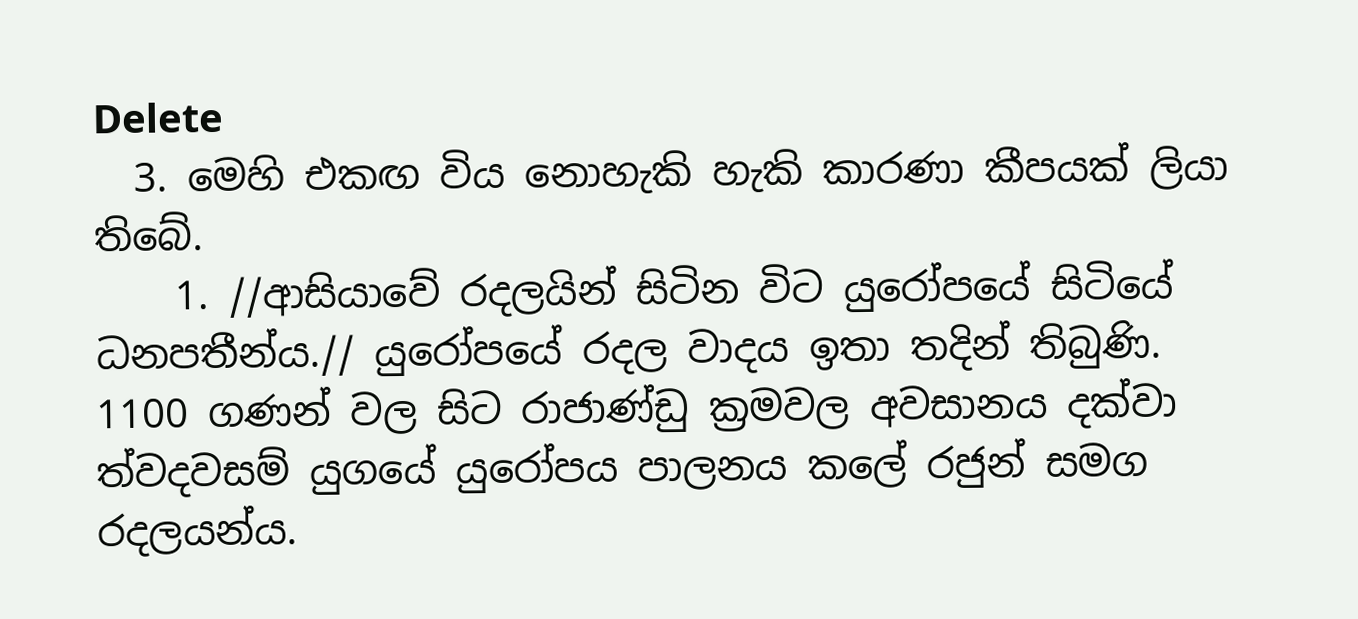Delete
  3. මෙහි එකඟ විය නොහැකි හැකි කාරණා කීපයක් ලියා තිබේ.
    1. //ආසියාවේ රදලයින් සිටින විට යුරෝපයේ සිටියේ ධනපතීන්ය.// යුරෝපයේ රදල වාදය ඉතා තදින් තිබුණි. 1100 ගණන් වල සිට රාජාණ්ඩු ක්‍රමවල අවසානය දක්වා ත්වදවසම් යුගයේ යුරෝපය පාලනය කලේ රජුන් සමග රදලයන්ය.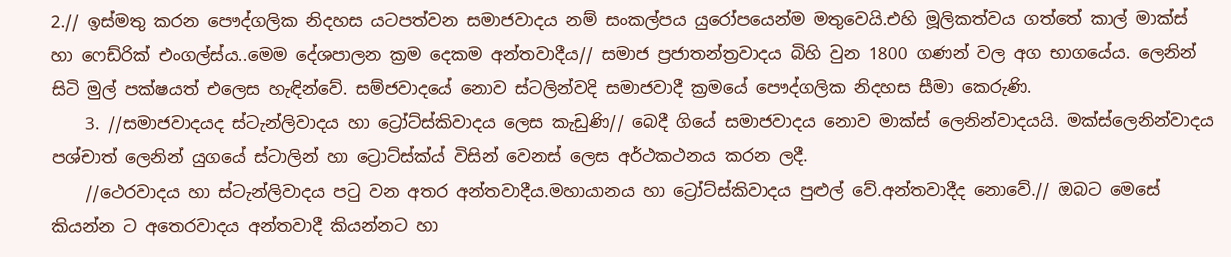2.// ඉස්මතු කරන පෞද්ගලික නිදහස යටපත්වන සමාජවාදය නම් සංකල්පය යුරෝපයෙන්ම මතුවෙයි.එහි මූලිකත්වය ගත්තේ කාල් මාක්ස් හා ෆෙඩ්රික් එංගල්ස්ය..මෙම දේශපාලන ක්‍රම දෙකම අන්තවාදීය// සමාජ ප්‍රජාතන්ත්‍රවාදය බිහි වුන 1800 ගණන් වල අග භාගයේය. ලෙනින් සිටි මුල් පක්ෂයත් එලෙස හැඳින්වේ. සම්ජවාදයේ නොව ස්ටලින්වදි සමාජවාදී ක්‍රමයේ පෞද්ගලික නිදහස සීමා කෙරුණි.
    3. //සමාජවාදයද ස්ටැන්ලිවාදය හා ට්‍රෝට්ස්කිවාදය ලෙස කැඩුණි// බෙදී ගියේ සමාජවාදය නොව මාක්ස් ලෙනින්වාදයයි. මක්ස්ලෙනින්වාදය පශ්චාත් ලෙනින් යුගයේ ස්ටාලින් හා ට්‍රොට්ස්ක්ය් විසින් වෙනස් ලෙස අර්ථකථනය කරන ලදී.
    //ථෙරවාදය හා ස්ටැන්ලිවාදය පටු වන අතර අන්තවාදීය.මහායානය හා ට්‍රෝට්ස්කිවාදය පුළුල් වේ.අන්තවාදීද නොවේ.// ඔබට මෙසේ කියන්න ට අතෙරවාදය අන්තවාදී කියන්නට හා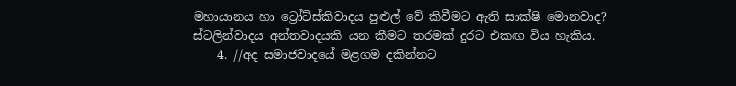මහායානය හා ට්‍රෝට්ස්කිවාදය පුළුල් වේ කිවීමට ඇති සාක්ෂි මොනවාද? ස්ටලින්වාදය අන්තවාදයකි යන කීමට තරමක් දුරට එකඟ විය හැකිය.
    4. //අද සමාජවාදයේ මළගම දකින්නට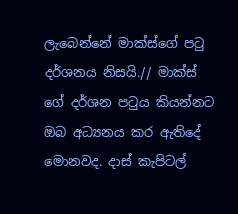ලැබෙන්නේ මාක්ස්ගේ පටු දර්ශනය නිසයි.// මාක්ස් ගේ දර්ශන පටුය කියන්නට ඔබ අධ්‍යනය කර ඇතිදේ මොනවද. දාස් කැපිටල්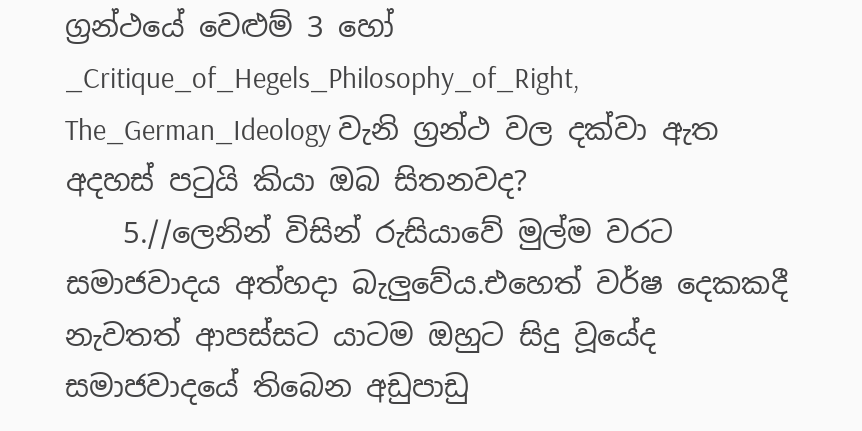ග්‍රන්ථයේ වෙළුම් 3 හෝ _Critique_of_Hegels_Philosophy_of_Right, The_German_Ideology වැනි ග්‍රන්ථ වල දක්වා ඇත අදහස් පටුයි කියා ඔබ සිතනවද?
    5.//ලෙනින් විසින් රුසියාවේ මුල්ම වරට සමාජවාදය අත්හදා බැලුවේය.එහෙත් වර්ෂ දෙකකදී නැවතත් ආපස්සට යාටම ඔහුට සිදු වූයේද සමාජවාදයේ තිබෙන අඩුපාඩු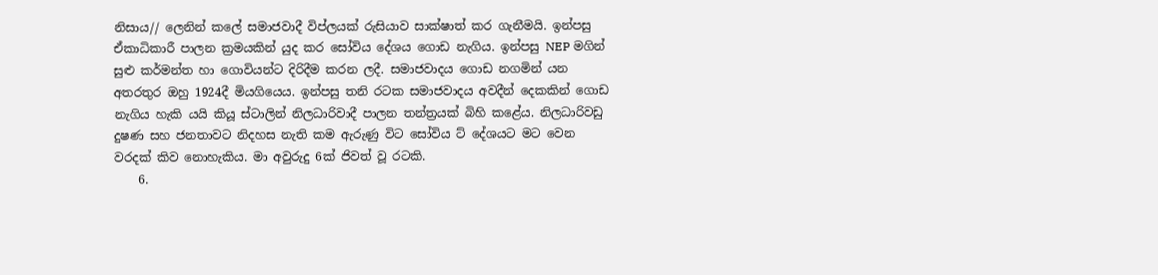නිසාය// ලෙනින් කලේ සමාජවාදී විප්ලයක් රුසියාව සාක්ෂාත් කර ගැනීමයි. ඉන්පසු ඒකාධිකාරී පාලන ක්‍රමයකින් යුද කර සෝවිය දේශය ගොඩ නැගිය. ඉන්පසු NEP මගින් සුළු කර්මන්ත හා ගොවියන්ට දිරිදීම කරන ලදී. සමාජවාදය ගොඩ නගමින් යන අතරතුර ඔහු 1924දී මියගියෙය. ඉන්පසු තනි රටක සමාජවාදය අවදීන් දෙකකින් ගොඩ නැගිය හැකි යයි කියූ ස්ටාලින් නිලධාරිවාදී පාලන තන්ත්‍රයක් බිහි කළේය. නිලධාරිවඩු දුෂණ සහ ජනතාවට නිදහස නැති කම ඇරුණු විට සෝවිය ට් දේශයට මට වෙන වරදක් කිව නොහැකිය. මා අවුරුදු 6ක් ජිවත් වූ රටකි.
    6.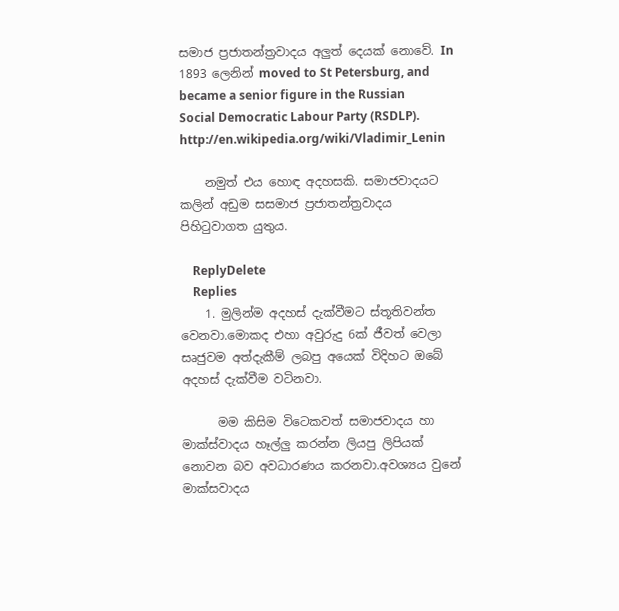සමාජ ප්‍රජාතන්ත්‍රවාදය අලුත් දෙයක් නොවේ. In 1893 ලෙනින් moved to St Petersburg, and became a senior figure in the Russian Social Democratic Labour Party (RSDLP). http://en.wikipedia.org/wiki/Vladimir_Lenin

    නමුත් එය හොඳ අදහසකි. සමාජවාදයට කලින් අඩුම සසමාජ ප්‍රජාතන්ත්‍රවාදය පිහිටුවාගත යුතුය.

    ReplyDelete
    Replies
    1. මුලින්ම අදහස් දැක්වීමට ස්තූතිවන්ත වෙනවා.මොකද එහා අවුරුදු 6ක් ජීවත් වෙලා සෘජුවම අත්දැකීම් ලබපු අයෙක් විදිහට ඔබේ අදහස් දැක්වීම වටිනවා.

      මම කිසිම විටෙකවත් සමාජවාදය හා මාක්ස්වාදය හෑල්ලු කරන්න ලියපු ලිපියක් නොවන බව අවධාරණය කරනවා.අවශ්‍යය වුනේ මාක්සවාදය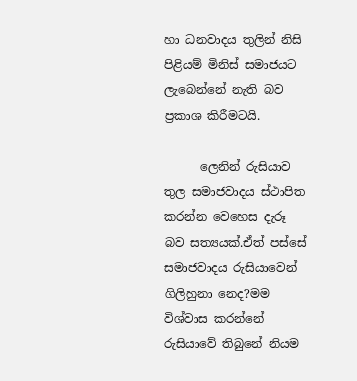හා ධනවාදය තුලින් නිසි පිළියම් මිනිස් සමාජයට ලැබෙන්නේ නැති බව ප්‍රකාශ කිරීමටයි.

      ලෙනින් රුසියාව තුල සමාජවාදය ස්ථාපිත කරන්න වෙහෙස දැරූ බව සත්‍යයක්.ඒත් පස්සේ සමාජවාදය රුසියාවෙන් ගිලිහුනා නෙද?මම විශ්වාස කරන්නේ රුසියාවේ තිබුනේ නියම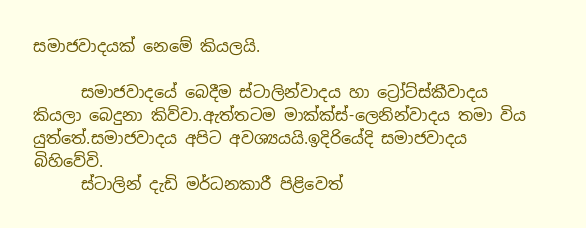සමාජවාදයක් නෙමේ කියලයි.

      සමාජවාදයේ බෙදීම ස්ටාලින්වාදය හා ට්‍රෝට්ස්කීවාදය කියලා බෙදුනා කිව්වා.ඇත්තටම මාක්ක්ස්-ලෙනින්වාදය තමා විය යුත්තේ.සමාජවාදය අපිට අවශ්‍යයයි.ඉදිරියේදි සමාජවාදය බිහිවේවි.
      ස්ටාලින් දැඩි මර්ධනකාරී පිළිවෙත්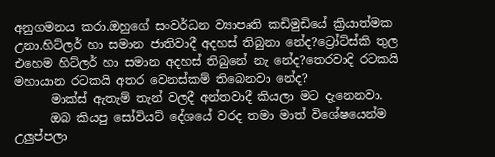අනුගමනය කරා.ඔහුගේ සංවර්ධන ව්‍යාපෘති කඩිමුඩියේ ක්‍රියාත්මක උනා.හිට්ලර් හා සමාන ජාතිවාදී අදහස් තිබුනා නේද?ට්‍රෝට්ස්කි තුල එහෙම හිට්ලර් හා සමාන අදහස් තිබුනේ නැ නේද?තෙරවාදි රටකයි මහායාන රටකයි අතර වෙනස්කම් තිබෙනවා නේද?
      මාක්ස් ඇතැම් තැන් වලදී අන්තවාදී කියලා මට දැනෙනවා.
      ඔබ කියපු සෝවියට් දේශයේ වරද තමා මාත් විශේෂයෙන්ම උලුප්පලා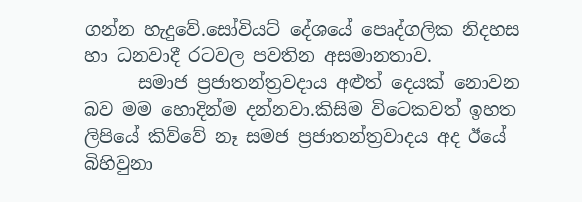ගන්න හැදුවේ.සෝවියට් දේශයේ පෙෘද්ගලික නිදහස හා ධනවාදී රටවල පවතින අසමානතාව.
      සමාජ ප්‍රජාතන්ත්‍රවදාය අළුත් දෙයක් නොවන බව මම හොදින්ම දන්නවා.කිසිම විටෙකවත් ඉහත ලිපියේ කිව්වේ නෑ සමජ ප්‍රජාතන්ත්‍රවාදය අද ඊයේ බිහිවුනා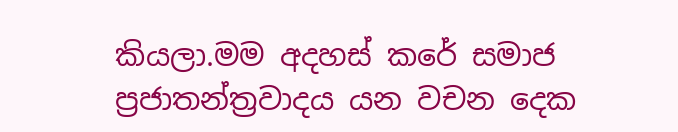කියලා.මම අදහස් කරේ සමාජ ප්‍රජාතන්ත්‍රවාදය යන වචන දෙක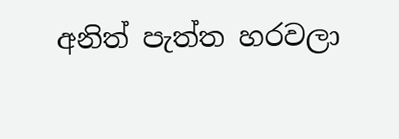අනිත් පැත්ත හරවලා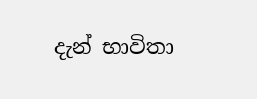දැන් භාවිතා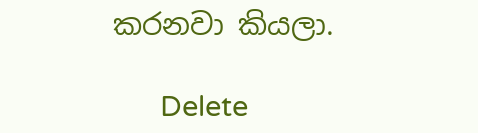කරනවා කියලා.

      Delete